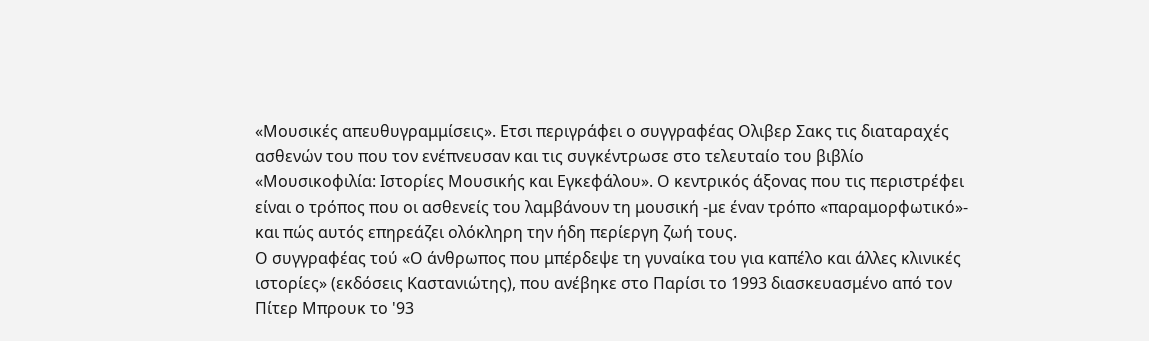«Μουσικές απευθυγραμμίσεις». Ετσι περιγράφει ο συγγραφέας Ολιβερ Σακς τις διαταραχές ασθενών του που τον ενέπνευσαν και τις συγκέντρωσε στο τελευταίο του βιβλίο «Μουσικοφιλία: Ιστορίες Μουσικής και Εγκεφάλου». Ο κεντρικός άξονας που τις περιστρέφει είναι ο τρόπος που οι ασθενείς του λαμβάνουν τη μουσική -με έναν τρόπο «παραμορφωτικό»- και πώς αυτός επηρεάζει ολόκληρη την ήδη περίεργη ζωή τους.
Ο συγγραφέας τού «Ο άνθρωπος που μπέρδεψε τη γυναίκα του για καπέλο και άλλες κλινικές ιστορίες» (εκδόσεις Καστανιώτης), που ανέβηκε στο Παρίσι το 1993 διασκευασμένο από τον Πίτερ Μπρουκ το '93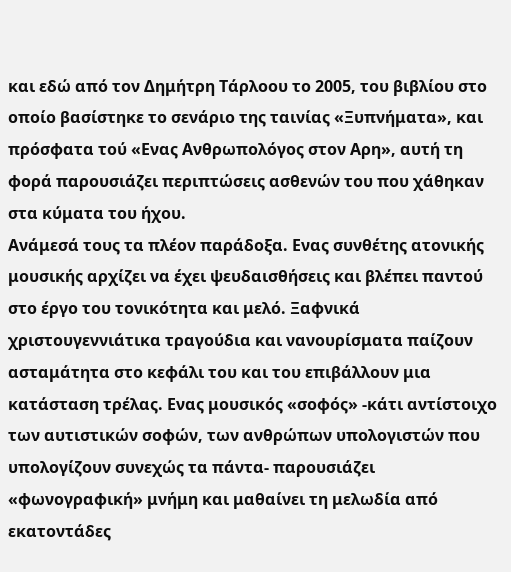και εδώ από τον Δημήτρη Τάρλοου το 2005, του βιβλίου στο οποίο βασίστηκε το σενάριο της ταινίας «Ξυπνήματα», και πρόσφατα τού «Ενας Ανθρωπολόγος στον Αρη», αυτή τη φορά παρουσιάζει περιπτώσεις ασθενών του που χάθηκαν στα κύματα του ήχου.
Ανάμεσά τους τα πλέον παράδοξα. Ενας συνθέτης ατονικής μουσικής αρχίζει να έχει ψευδαισθήσεις και βλέπει παντού στο έργο του τονικότητα και μελό. Ξαφνικά χριστουγεννιάτικα τραγούδια και νανουρίσματα παίζουν ασταμάτητα στο κεφάλι του και του επιβάλλουν μια κατάσταση τρέλας. Ενας μουσικός «σοφός» -κάτι αντίστοιχο των αυτιστικών σοφών, των ανθρώπων υπολογιστών που υπολογίζουν συνεχώς τα πάντα- παρουσιάζει «φωνογραφική» μνήμη και μαθαίνει τη μελωδία από εκατοντάδες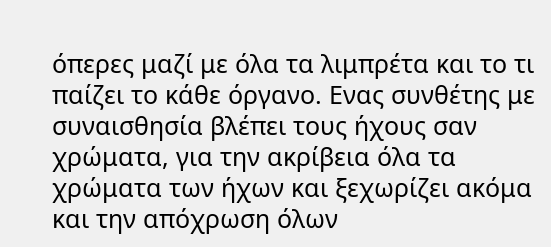όπερες μαζί με όλα τα λιμπρέτα και το τι παίζει το κάθε όργανο. Ενας συνθέτης με συναισθησία βλέπει τους ήχους σαν χρώματα, για την ακρίβεια όλα τα χρώματα των ήχων και ξεχωρίζει ακόμα και την απόχρωση όλων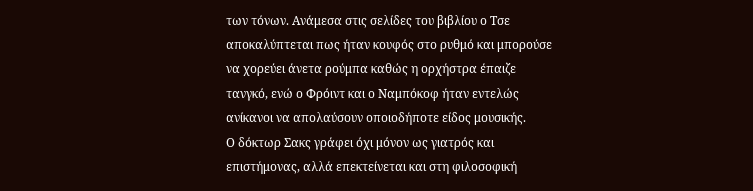των τόνων. Ανάμεσα στις σελίδες του βιβλίου ο Τσε αποκαλύπτεται πως ήταν κουφός στο ρυθμό και μπορούσε να χορεύει άνετα ρούμπα καθώς η ορχήστρα έπαιζε τανγκό, ενώ ο Φρόιντ και ο Ναμπόκοφ ήταν εντελώς ανίκανοι να απολαύσουν οποιοδήποτε είδος μουσικής.
Ο δόκτωρ Σακς γράφει όχι μόνον ως γιατρός και επιστήμονας, αλλά επεκτείνεται και στη φιλοσοφική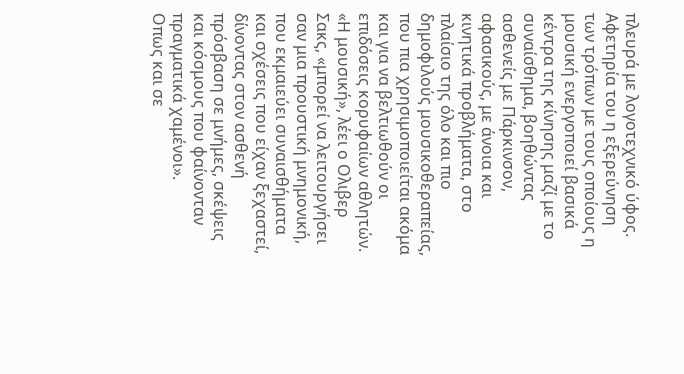πλευρά με λογοτεχνικό ύφος. Αφετηρία του η εξερεύνηση των τρόπων με τους οποίους η μουσική ενεργοποιεί βασικά κέντρα της κίνησης μαζί με το συναίσθημα, βοηθώντας ασθενείς με Πάρκινσον, αφασικούς, με άνοια και κινητικά προβλήματα, στο πλαίσιο της όλο και πιο δημοφιλούς μουσικοθεραπείας, που πια χρησιμοποιείται ακόμα και για να βελτιωθούν οι επιδόσεις κορυφαίων αθλητών.
«Η μουσική», λέει ο Ολιβερ Σακς, «μπορεί να λειτουργήσει σαν μια προυστική μνημονική, που εκμαιεύει συναισθήματα και σχέσεις που είχαν ξεχαστεί, δίνοντας στον ασθενή πρόσβαση σε μνήμες, σκέψεις και κόσμους που φαίνονταν πραγματικά χαμένοι».
Οπως και σε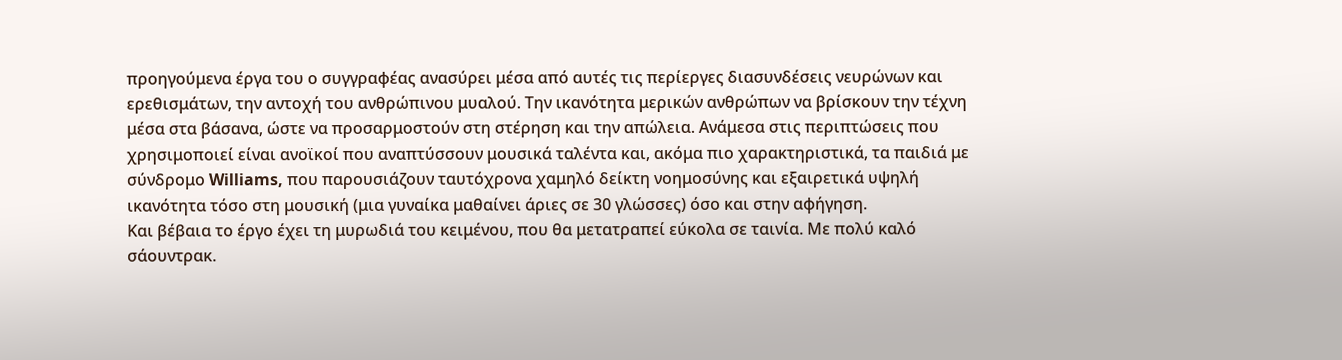προηγούμενα έργα του ο συγγραφέας ανασύρει μέσα από αυτές τις περίεργες διασυνδέσεις νευρώνων και ερεθισμάτων, την αντοχή του ανθρώπινου μυαλού. Την ικανότητα μερικών ανθρώπων να βρίσκουν την τέχνη μέσα στα βάσανα, ώστε να προσαρμοστούν στη στέρηση και την απώλεια. Ανάμεσα στις περιπτώσεις που χρησιμοποιεί είναι ανοϊκοί που αναπτύσσουν μουσικά ταλέντα και, ακόμα πιο χαρακτηριστικά, τα παιδιά με σύνδρομο Williams, που παρουσιάζουν ταυτόχρονα χαμηλό δείκτη νοημοσύνης και εξαιρετικά υψηλή ικανότητα τόσο στη μουσική (μια γυναίκα μαθαίνει άριες σε 30 γλώσσες) όσο και στην αφήγηση.
Και βέβαια το έργο έχει τη μυρωδιά του κειμένου, που θα μετατραπεί εύκολα σε ταινία. Με πολύ καλό σάουντρακ.